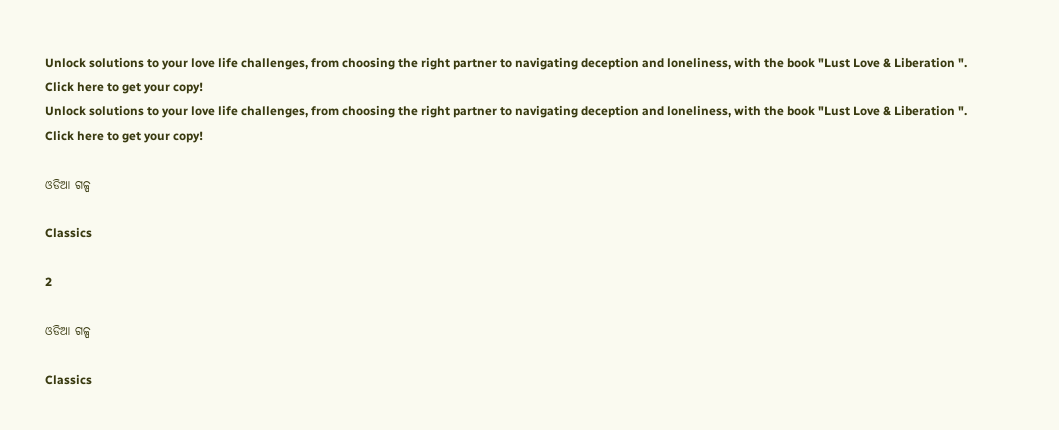Unlock solutions to your love life challenges, from choosing the right partner to navigating deception and loneliness, with the book "Lust Love & Liberation ". Click here to get your copy!
Unlock solutions to your love life challenges, from choosing the right partner to navigating deception and loneliness, with the book "Lust Love & Liberation ". Click here to get your copy!

ଓଡିଆ ଗଳ୍ପ

Classics

2

ଓଡିଆ ଗଳ୍ପ

Classics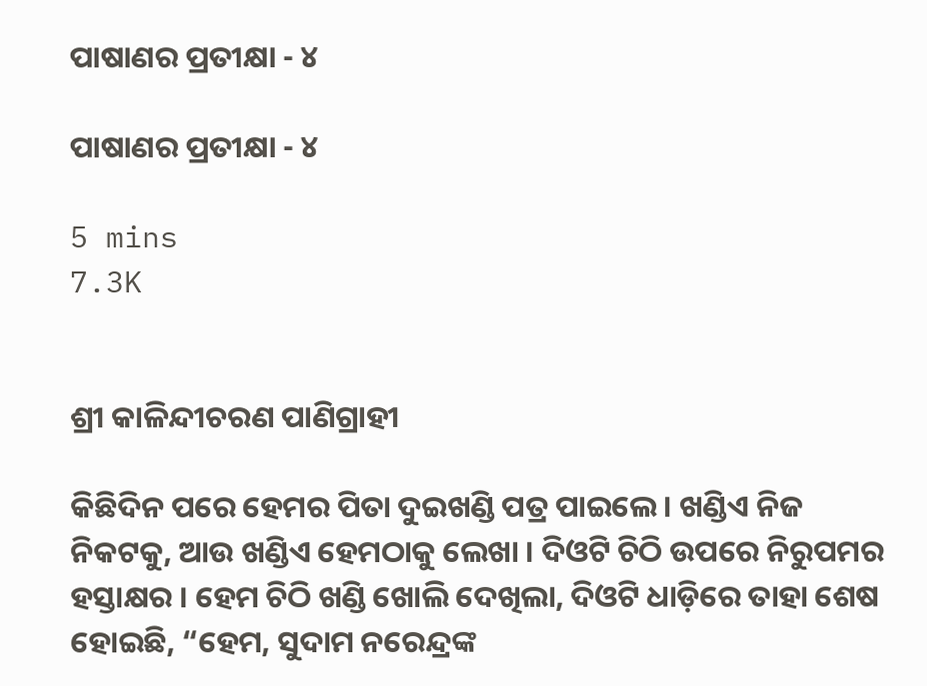ପାଷାଣର ପ୍ରତୀକ୍ଷା - ୪

ପାଷାଣର ପ୍ରତୀକ୍ଷା - ୪

5 mins
7.3K


ଶ୍ରୀ କାଳିନ୍ଦୀଚରଣ ପାଣିଗ୍ରାହୀ

କିଛିଦିନ ପରେ ହେମର ପିତା ଦୁଇଖଣ୍ଡି ପତ୍ର ପାଇଲେ । ଖଣ୍ଡିଏ ନିଜ ନିକଟକୁ, ଆଉ ଖଣ୍ଡିଏ ହେମଠାକୁ ଲେଖା । ଦିଓଟି ଚିଠି ଉପରେ ନିରୁପମର ହସ୍ତାକ୍ଷର । ହେମ ଚିଠି ଖଣ୍ଡି ଖୋଲି ଦେଖିଲା, ଦିଓଟି ଧାଡ଼ିରେ ତାହା ଶେଷ ହୋଇଛି, “ହେମ, ସୁଦାମ ନରେନ୍ଦ୍ରଙ୍କ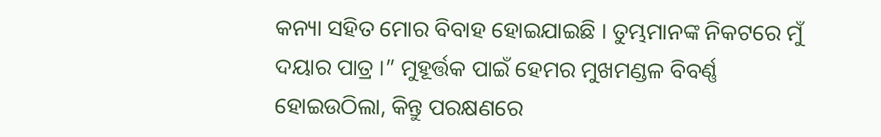କନ୍ୟା ସହିତ ମୋର ବିବାହ ହୋଇଯାଇଛି । ତୁମ୍ଭମାନଙ୍କ ନିକଟରେ ମୁଁ ଦୟାର ପାତ୍ର ।” ମୁହୂର୍ତ୍ତକ ପାଇଁ ହେମର ମୁଖମଣ୍ଡଳ ବିବର୍ଣ୍ଣ ହୋଇଉଠିଲା, କିନ୍ତୁ ପରକ୍ଷଣରେ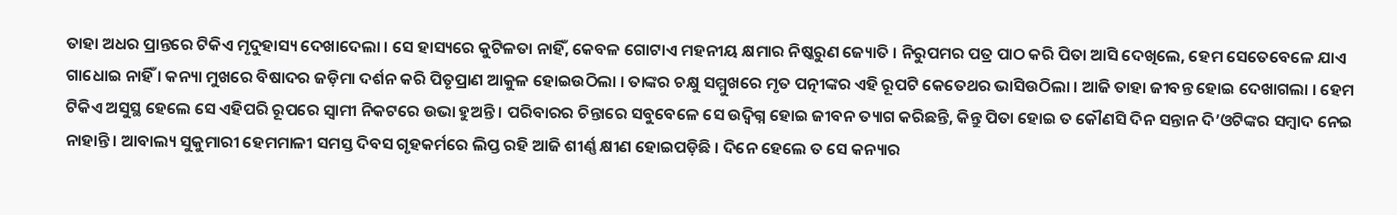ତାହା ଅଧର ପ୍ରାନ୍ତରେ ଟିକିଏ ମୃଦୁହାସ୍ୟ ଦେଖାଦେଲା । ସେ ହାସ୍ୟରେ କୁଟିଳତା ନାହିଁ, କେବଳ ଗୋଟାଏ ମହନୀୟ କ୍ଷମାର ନିଷ୍କରୁଣ ଜ୍ୟୋତି । ନିରୁପମର ପତ୍ର ପାଠ କରି ପିତା ଆସି ଦେଖିଲେ, ହେମ ସେତେବେଳେ ଯାଏ ଗାଧୋଇ ନାହିଁ । କନ୍ୟା ମୁଖରେ ବିଷାଦର ଜଡ଼ିମା ଦର୍ଶନ କରି ପିତୃପ୍ରାଣ ଆକୁଳ ହୋଇଉଠିଲା । ତାଙ୍କର ଚକ୍ଷୁ ସମ୍ମୁଖରେ ମୃତ ପତ୍ନୀଙ୍କର ଏହି ରୂପଟି କେତେଥର ଭାସିଉଠିଲା । ଆଜି ତାହା ଜୀବନ୍ତ ହୋଇ ଦେଖାଗଲା । ହେମ ଟିକିଏ ଅସୁସ୍ଥ ହେଲେ ସେ ଏହିପରି ରୂପରେ ସ୍ୱାମୀ ନିକଟରେ ଉଭା ହୁଅନ୍ତି । ପରିବାରର ଚିନ୍ତାରେ ସବୁବେଳେ ସେ ଉଦ୍ବିଗ୍ନ ହୋଇ ଜୀବନ ତ୍ୟାଗ କରିଛନ୍ତି, କିନ୍ତୁ ପିତା ହୋଇ ତ କୌଣସି ଦିନ ସନ୍ତାନ ଦି’ଓଟିଙ୍କର ସମ୍ୱାଦ ନେଇ ନାହାନ୍ତି । ଆବାଲ୍ୟ ସୁକୁମାରୀ ହେମମାଳୀ ସମସ୍ତ ଦିବସ ଗୃହକର୍ମରେ ଲିପ୍ତ ରହି ଆଜି ଶୀର୍ଣ୍ଣ କ୍ଷୀଣ ହୋଇପଡ଼ିଛି । ଦିନେ ହେଲେ ତ ସେ କନ୍ୟାର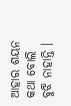ଆହାର ଶୟନ କଥା ବୋଲି ବୁଝି ନାହାନ୍ତି ।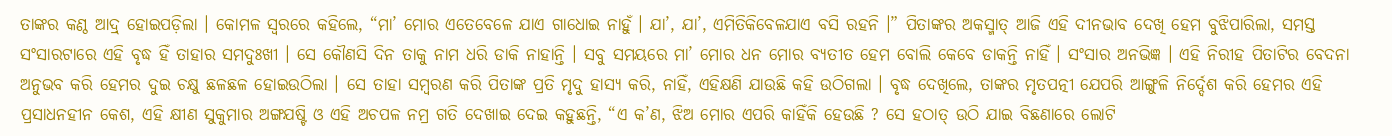ତାଙ୍କର କଣ୍ଠ ଆଦ୍ର୍ ହୋଇପଡ଼ିଲା । କୋମଳ ସ୍ୱରରେ କହିଲେ, “ମା’ ମୋର ଏତେବେଳେ ଯାଏ ଗାଧୋଇ ନାହୁଁ । ଯା’, ଯା’, ଏମିତିକିବେଳଯାଏ ବସି ରହନି ।” ପିତାଙ୍କର ଅକସ୍ମାତ୍ ଆଜି ଏହି ଦୀନଭାବ ଦେଖି ହେମ ବୁଝିପାରିଲା, ସମସ୍ତ ସଂସାରଟାରେ ଏହି ବୃଦ୍ଧ ହିଁ ତାହାର ସମଦୁଃଖୀ । ସେ କୌଣସି ଦିନ ତାକୁ ନାମ ଧରି ଡାକି ନାହାନ୍ତି । ସବୁ ସମୟରେ ମା’ ମୋର ଧନ ମୋର ବ୍ୟତୀତ ହେମ ବୋଲି କେବେ ଡାକନ୍ତି ନାହିଁ । ସଂସାର ଅନଭିଜ୍ଞ । ଏହି ନିରୀହ ପିତାଟିର ବେଦନା ଅନୁଭବ କରି ହେମର ଦୁଇ ଚକ୍ଷୁ ଛଳଛଳ ହୋଇଉଠିଲା । ସେ ତାହା ସମ୍ୱରଣ କରି ପିତାଙ୍କ ପ୍ରତି ମୃଦୁ ହାସ୍ୟ କରି, ନାହିଁ, ଏହିକ୍ଷଣି ଯାଉଛି କହି ଉଠିଗଲା । ବୃଦ୍ଧ ଦେଖିଲେ, ତାଙ୍କର ମୃତପତ୍ନୀ ଯେପରି ଆଙ୍ଗୁଳି ନିର୍ଦ୍ଦେଶ କରି ହେମର ଏହି ପ୍ରସାଧନହୀନ କେଶ, ଏହି କ୍ଷୀଣ ସୁକୁମାର ଅଙ୍ଗଯଷ୍ଟି ଓ ଏହି ଅଚପଳ ନମ୍ର ଗତି ଦେଖାଇ ଦେଇ କହୁଛନ୍ତି, “ଏ କ’ଣ, ଝିଅ ମୋର ଏପରି କାହିଁକି ହେଉଛି ? ସେ ହଠାତ୍ ଉଠି ଯାଇ ବିଛଣାରେ ଲୋଟି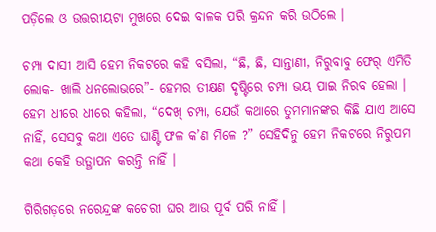ପଡ଼ିଲେ ଓ ଉତ୍ତରୀୟଟା ମୁଖରେ ଦେଇ ବାଳକ ପରି କ୍ରନ୍ଦନ କରି ଉଠିଲେ ।

ଚମ୍ପା ଦାସୀ ଆସି ହେମ ନିକଟରେ କହି ବସିଲା, “ଛି, ଛି, ସାନ୍ତାଣୀ, ନିରୁବାବୁ ଫେର୍ ଏମିତି ଲୋକ- ଖାଲି ଧନଲୋଭରେ”- ହେମର ତୀକ୍ଷଣ ଦୃଷ୍ଟିରେ ଚମ୍ପା ଭୟ ପାଇ ନିରବ ହେଲା । ହେମ ଧୀରେ ଧୀରେ କହିଲା, “ଦେଖ୍ ଚମ୍ପା, ଯେଉଁ କଥାରେ ତୁମମାନଙ୍କର କିଛି ଯାଏ ଆସେ ନାହିଁ, ସେସବୁ କଥା ଏତେ ଘାଣ୍ଟି ଫଳ କ’ଣ ମିଳେ ?” ସେହିଦିନୁ ହେମ ନିକଟରେ ନିରୁପମ କଥା କେହି ଉତ୍ଥାପନ କରନ୍ତି ନାହିଁ ।

ଗିରିଗଡ଼ରେ ନରେନ୍ଦ୍ରଙ୍କ କଚେରୀ ଘର ଆଉ ପୂର୍ବ ପରି ନାହିଁ ।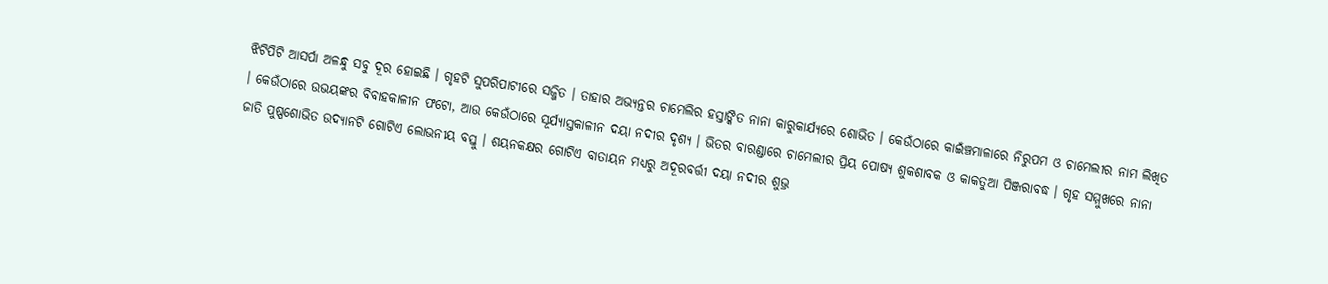ଝିଟିପିଟି ଆସର୍ପା ଅଳନ୍ଧୁ ସବୁ ଦୂର ହୋଇଛି । ଗୃହଟି ସୁପରିପାଟୀରେ ସଜ୍ଜିତ । ତାହାର ଅଭ୍ୟନ୍ତର ଚାମେଲିର ହସ୍ତାଙ୍କିତ ନାନା କାରୁକାର୍ଯ୍ୟରେ ଶୋଭିତ । କେଉଁଠାରେ କାଇଁଞ୍ଚମାଳାରେ ନିରୁପମ ଓ ଚାମେଲୀର ନାମ ଲିଖିତ । କେଉଁଠାରେ ଉଭୟଙ୍କର ବିବାହକାଳୀନ ଫଟୋ, ଆଉ କେଉଁଠାରେ ସୂର୍ଯ୍ୟାସ୍ତକାଳୀନ ଦୟା ନଦୀର ଦୃଶ୍ୟ । ଭିତର ବାରଣ୍ଡାରେ ଚାମେଲୀର ପ୍ରିୟ ପୋଷ୍ୟ ଶୁକଶାବକ ଓ କାକତୁଆ ପିଞ୍ଜରାବଦ୍ଧ । ଗୃହ ସମ୍ମୁଖରେ ନାନା ଜାତି ପୁଷ୍ପଶୋଭିତ ଉଦ୍ୟାନଟି ଗୋଟିଏ ଲୋଭନୀୟ ବସ୍ତୁ । ଶୟନକକ୍ଷର ଗୋଟିଏ ବାତାୟନ ମଧ୍ୟରୁ ଅଦୂରବର୍ତ୍ତୀ ଦୟା ନଦୀର ଶୁଭ୍ର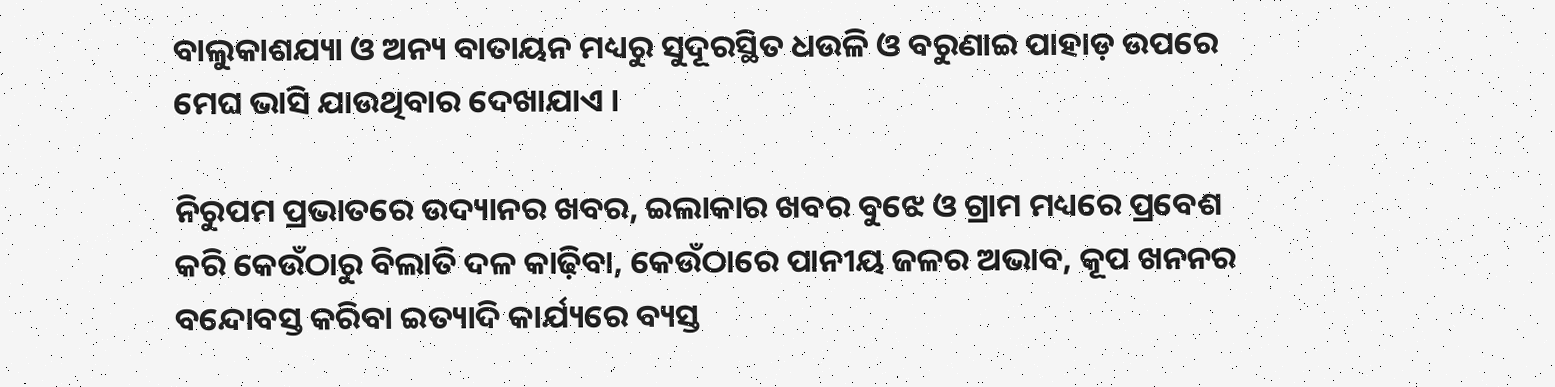ବାଲୁକାଶଯ୍ୟା ଓ ଅନ୍ୟ ବାତାୟନ ମଧ୍ୟରୁ ସୁଦୂରସ୍ଥିତ ଧଉଳି ଓ ବରୁଣାଇ ପାହାଡ଼ ଉପରେ ମେଘ ଭାସି ଯାଉଥିବାର ଦେଖାଯାଏ ।

ନିରୁପମ ପ୍ରଭାତରେ ଉଦ୍ୟାନର ଖବର, ଇଲାକାର ଖବର ବୁଝେ ଓ ଗ୍ରାମ ମଧ୍ୟରେ ପ୍ରବେଶ କରି କେଉଁଠାରୁ ବିଲାତି ଦଳ କାଢ଼ିବା, କେଉଁଠାରେ ପାନୀୟ ଜଳର ଅଭାବ, କୂପ ଖନନର ବନ୍ଦୋବସ୍ତ କରିବା ଇତ୍ୟାଦି କାର୍ଯ୍ୟରେ ବ୍ୟସ୍ତ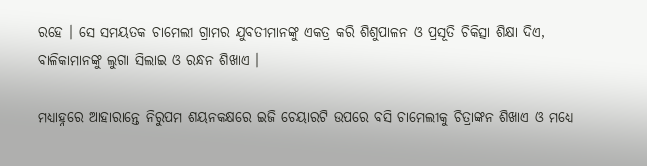ରହେ । ସେ ସମୟତକ ଚାମେଲୀ ଗ୍ରାମର ଯୁବତୀମାନଙ୍କୁ ଏକତ୍ର କରି ଶିଶୁପାଳନ ଓ ପ୍ରସୂତି ଚିକିତ୍ସା ଶିକ୍ଷା ଦିଏ, ବାଳିକାମାନଙ୍କୁ ଲୁଗା ସିଲାଇ ଓ ରନ୍ଧନ ଶିଖାଏ ।

ମଧ୍ୟାହ୍ନରେ ଆହାରାନ୍ତେ ନିରୁପମ ଶୟନକକ୍ଷରେ ଇଜି ଚେୟାରଟି ଉପରେ ବସି ଚାମେଲୀକୁ ଚିତ୍ରାଙ୍କନ ଶିଖାଏ ଓ ମଧ୍ୟେ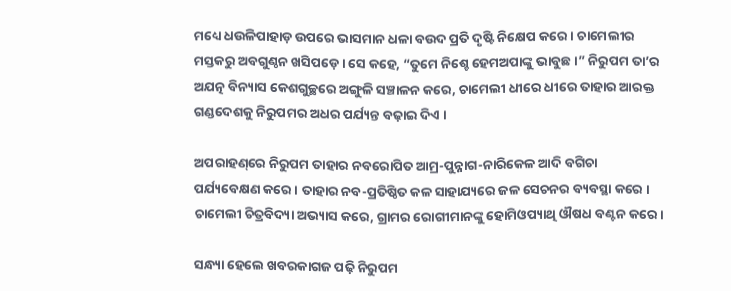ମଧ୍ୟେ ଧଉଳିପାହାଡ଼ ଉପରେ ଭାସମାନ ଧଳା ବଉଦ ପ୍ରତି ଦୃଷ୍ଟି ନିକ୍ଷେପ କରେ । ଚାମେଲୀର ମସ୍ତକରୁ ଅବଗୁଣ୍ଠନ ଖସିପଡ଼େ । ସେ କହେ, “ତୁମେ ନିଶ୍ଚେ ହେମଅପାଙ୍କୁ ଭାବୁଛ ।” ନିରୁପମ ତା’ର ଅଯତ୍ନ ବିନ୍ୟାସ କେଶଗୁଚ୍ଛରେ ଅଙ୍ଗୁଳି ସଞ୍ଚାଳନ କରେ, ଚାମେଲୀ ଧୀରେ ଧୀରେ ତାହାର ଆରକ୍ତ ଗଣ୍ଡଦେଶକୁ ନିରୁପମର ଅଧର ପର୍ଯ୍ୟନ୍ତ ବଢ଼ାଇ ଦିଏ ।

ଅପରାହଣ୍‌ରେ ନିରୁପମ ତାହାର ନବରୋପିତ ଆମ୍ର-ପୁନ୍ନାଗ-ନାରିକେଳ ଆଦି ବଗିଚା ପର୍ଯ୍ୟବେକ୍ଷଣ କରେ । ତାହାର ନବ-ପ୍ରତିଷ୍ଠିତ କଳ ସାହାଯ୍ୟରେ ଜଳ ସେଚନର ବ୍ୟବସ୍ଥା କରେ । ଚାମେଲୀ ଚିତ୍ରବିଦ୍ୟା ଅଭ୍ୟାସ କରେ, ଗ୍ରାମର ରୋଗୀମାନଙ୍କୁ ହୋମିଓପ୍ୟାଥି ଔଷଧ ବଣ୍ଟନ କରେ ।

ସନ୍ଧ୍ୟା ହେଲେ ଖବରକାଗଜ ପଢ଼ି ନିରୁପମ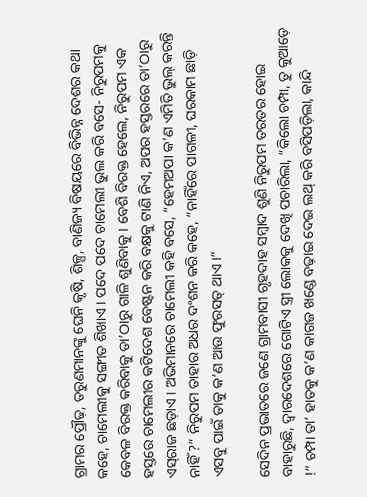ଗ୍ରାମର ପ୍ରୌଢ଼, ତରୁଣମାନଙ୍କୁ ଘେନି କୃଷି, ଶିଳ୍ପ, ବାଣିଜ୍ୟ ବିଷୟରେ ବିଭିନ୍ନ ଦେଶର କଥା କହେ, ଚାମେଲୀକୁ ସଙ୍ଗୀତ ଶିଖାଏ । ପଦେ ପଦେ ଚାମେଲୀ ଭୁଲ କରି ବସେ- ନିରୁପମକୁ କେବଳ ବିରକ୍ତ କରିବାକୁ ତା’ଠାରୁ ଗାଳି ଶୁଣିବାକୁ । ବେଶି ବିରକ୍ତ ହେଲେ, ନିରୁପମ ଏକ ହସ୍ତରେ ଚାମେଲୀର କଟିଦେଶ ବେଷ୍ଟନ କରି ବକ୍ଷକୁ ଟାଣି ନିଏ, ଅପର ହସ୍ତରରେ ତା’ଠାରୁ ଏସ୍‌ରାଜ ଛଡ଼ାଏ । ଅଭିମାନରେ ଚାମେଲୀ କହି ବସେ, “ହେମଅପା କ’ଣ ଏମିତି ଭୁଲ୍ କରନ୍ତି ନାହିଁ ?” ନିରୁପମ ତାହାର ଅଧର ଦଂଶନ କରି କହେ, “ନାହିଁରେ ପାଗଳୀ, ଘରକାମ ଛାଡ଼ି ଏସବୁ ପାଇଁ ତାକୁ କ’ଣ ଆଉ ଫୁରସତ୍ ଥାଏ ।”

ସେଦିନ ପ୍ରଭାତରେ ଜଣେ ଗ୍ରାମବାସୀ ଗୃହଦାହ ସମ୍ୱାଦ ଶୁଣି ନିରୁପମ ତରତର ହୋଇ ବାହାରୁଛି, ଦ୍ୱାରଦେଶରେ ଗୋଟିଏ ସ୍ତ୍ରୀ ଲୋକକୁ ଦେଖି ପଚାରିଲା, “କିଲୋ ଚମ୍ପା, ତୁ କୁଆଡ଼େ !” ଚମ୍ପା ତା’ ହାତକୁ କ’ଣ କାଗଜ ଖଣ୍ଡେ ବଢ଼ାଇ ଦେଇ ଲଥ୍ କରି ବସିପଡ଼ିଲା, କାନ୍ଦି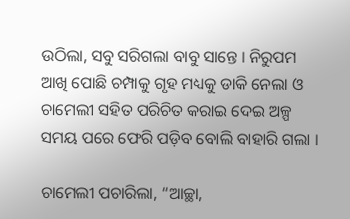ଉଠିଲା, ସବୁ ସରିଗଲା ବାବୁ ସାନ୍ତେ । ନିରୁପମ ଆଖି ପୋଛି ଚମ୍ପାକୁ ଗୃହ ମଧ୍ୟକୁ ଡାକି ନେଲା ଓ ଚାମେଲୀ ସହିତ ପରିଚିତ କରାଇ ଦେଇ ଅଳ୍ପ ସମୟ ପରେ ଫେରି ପଡ଼ିବ ବୋଲି ବାହାରି ଗଲା ।

ଚାମେଲୀ ପଚାରିଲା, “ଆଚ୍ଛା,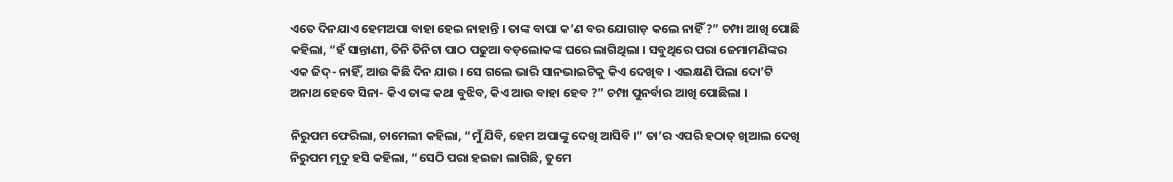ଏତେ ଦିନଯାଏ ହେମଅପା ବାହା ହେଇ ନାହାନ୍ତି । ତାଙ୍କ ବାପା କ’ଣ ବର ଯୋଗାଡ଼ କଲେ ନାହିଁ ?” ଚମ୍ପା ଆଖି ପୋଛି କହିଲା, “ହଁ ସାନ୍ତାଣୀ, ତିନି ତିନିଟା ପାଠ ପଢୁଆ ବଡ଼ଲୋକଙ୍କ ଘରେ ଲାଗିଥିଲା । ସବୁଥିରେ ପରା ଜେମାମଣିଙ୍କର ଏକ ଜିଦ୍- ନାହିଁ, ଆଉ କିଛି ଦିନ ଯାଉ । ସେ ଗଲେ ଭାରି ସାନଭାଇଟିକୁ କିଏ ଦେଖିବ । ଏଇକ୍ଷଣି ପିଲା ଦୋ’ଟି ଅନାଥ ହେବେ ସିନା- କିଏ ତାଙ୍କ କଥା ବୁଝିବ, କିଏ ଆଉ ବାହା ହେବ ?” ଚମ୍ପା ପୁନର୍ବାର ଆଖି ପୋଛିଲା ।

ନିରୁପମ ଫେରିଲା, ଚାମେଲୀ କହିଲା, “ମୁଁ ଯିବି, ହେମ ଅପାଙ୍କୁ ଦେଖି ଆସିବି ।” ତା’ର ଏପରି ହଠାତ୍ ଖିଆଲ ଦେଖି ନିରୁପମ ମୃଦୁ ହସି କହିଲା, “ସେଠି ପରା ହଇଜା ଲାଗିଛି, ତୁମେ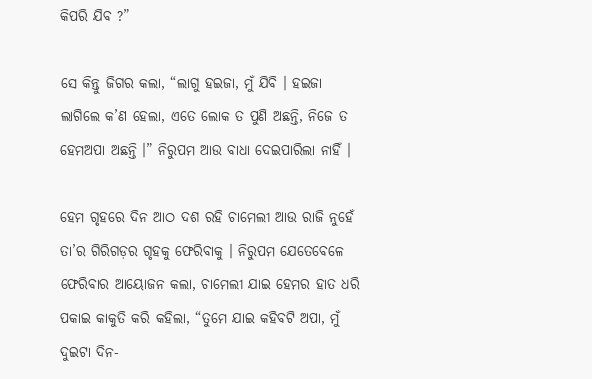କିପରି ଯିବ ?”

ସେ କିନ୍ତୁ ଜିଗର କଲା, “ଲାଗୁ ହଇଜା, ମୁଁ ଯିବି । ହଇଜା ଲାଗିଲେ କ’ଣ ହେଲା, ଏତେ ଲୋକ ତ ପୁଣି ଅଛନ୍ତି, ନିଜେ ତ ହେମଅପା ଅଛନ୍ତି ।” ନିରୁପମ ଆଉ ବାଧା ଦେଇପାରିଲା ନାହିଁ ।

ହେମ ଗୃହରେ ଦିନ ଆଠ ଦଶ ରହି ଚାମେଲୀ ଆଉ ରାଜି ନୁହେଁ ତା’ର ଗିରିଗଡ଼ର ଗୃହକୁ ଫେରିବାକୁ । ନିରୁପମ ଯେତେବେଳେ ଫେରିବାର ଆୟୋଜନ କଲା, ଚାମେଲୀ ଯାଇ ହେମର ହାତ ଧରି ପକାଇ କାକୁତି କରି କହିଲା, “ତୁମେ ଯାଇ କହିବଟି ଅପା, ମୁଁ ଦୁଇଟା ଦିନ-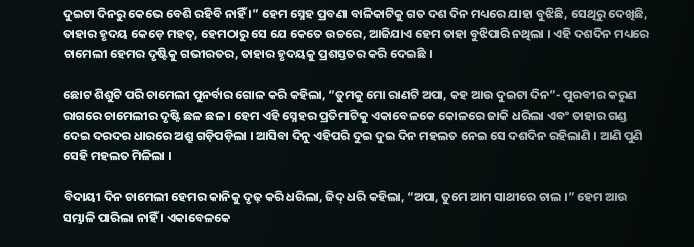ଦୁଇଟା ଦିନରୁ କେଭେ ବେଶି ରହିବି ନାହିଁ ।” ହେମ ସ୍ନେହ ପ୍ରବଣା ବାଳିକାଟିକୁ ଗତ ଦଶ ଦିନ ମଧ୍ୟରେ ଯାହା ବୁଝିଛି, ସେଥିରୁ ଦେଖିଛି, ତାହାର ହୃଦୟ କେଡ଼େ ମହତ୍, ହେମଠାରୁ ସେ ଯେ କେତେ ଉଚ୍ଚରେ, ଆଜିଯାଏ ହେମ ତାହା ବୁଝିପାରି ନଥିଲା । ଏହି ଦଶଦିନ ମଧ୍ୟରେ ଚାମେଲୀ ହେମର ଦୃଷ୍ଟିକୁ ଗଭୀରତର, ତାହାର ହୃଦୟକୁ ପ୍ରଶସ୍ତତର କରି ଦେଇଛି ।

ଛୋଟ ଶିଶୁଟି ପରି ଚାମେଲୀ ପୁନର୍ବାର ଗୋଳ କରି କହିଲା, “ତୁମକୁ ମୋ ରାଣଟି ଅପା, କହ ଆଉ ଦୁଇଟା ଦିନ”- ପୁରବୀର କରୁଣ ରାଗରେ ଚାମେଲୀର ଦୃଷ୍ଟି ଛଳ ଛଳ । ହେମ ଏହି ସ୍ନେହର ପ୍ରତିମାଟିକୁ ଏକାବେଳକେ କୋଳରେ ଜାକି ଧରିଲା ଏବଂ ତାହାର ଗଣ୍ଡ ଦେଇ ଦରଦର ଧାରରେ ଅଶ୍ରୁ ଗଡ଼ିପଡ଼ିଲା । ଆସିବା ଦିନୁ ଏହିପରି ଦୁଇ ଦୁଇ ଦିନ ମହଲତ ନେଇ ସେ ଦଶଦିନ ରହିଲାଣି । ଆଣି ପୁଣି ସେହି ମହଲତ ମିଳିଲା ।

ବିଦାୟୀ ଦିନ ଚାମେଲୀ ହେମର କାନିକୁ ଦୃଢ଼ କରି ଧରିଲା, ଜିଦ୍ ଧରି କହିଲା, “ଅପା, ତୁମେ ଆମ ସାଥୀରେ ଚାଲ ।” ହେମ ଆଉ ସମ୍ଭାଳି ପାରିଲା ନାହିଁ । ଏକାବେଳକେ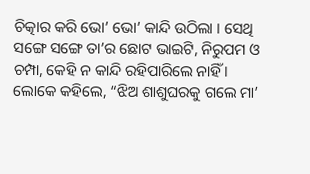ଚିତ୍କାର କରି ଭୋ’ ଭୋ’ କାନ୍ଦି ଉଠିଲା । ସେଥି ସଙ୍ଗେ ସଙ୍ଗେ ତା’ର ଛୋଟ ଭାଇଟି, ନିରୁପମ ଓ ଚମ୍ପା, କେହି ନ କାନ୍ଦି ରହିପାରିଲେ ନାହିଁ । ଲୋକେ କହିଲେ, “ଝିଅ ଶାଶୁଘରକୁ ଗଲେ ମା’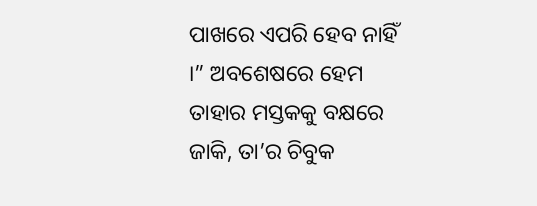ପାଖରେ ଏପରି ହେବ ନାହିଁ ।” ଅବଶେଷରେ ହେମ ତାହାର ମସ୍ତକକୁ ବକ୍ଷରେ ଜାକି, ତା’ର ଚିବୁକ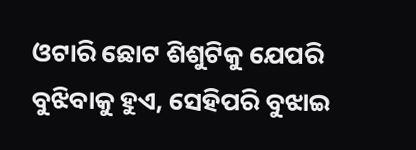ଓଟାରି ଛୋଟ ଶିଶୁଟିକୁ ଯେପରି ବୁଝିବାକୁ ହୁଏ, ସେହିପରି ବୁଝାଇ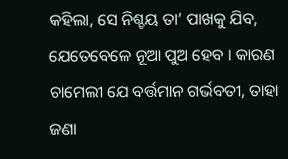କହିଲା, ସେ ନିଶ୍ଚୟ ତା’ ପାଖକୁ ଯିବ, ଯେତେବେଳେ ନୂଆ ପୁଅ ହେବ । କାରଣ ଚାମେଲୀ ଯେ ବର୍ତ୍ତମାନ ଗର୍ଭବତୀ, ତାହା ଜଣା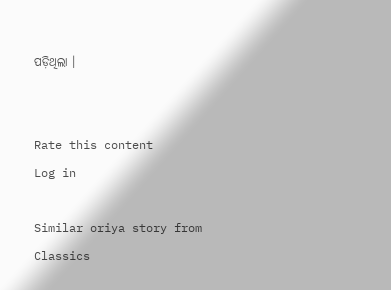ପଡ଼ିଥିଲା ।


Rate this content
Log in

Similar oriya story from Classics